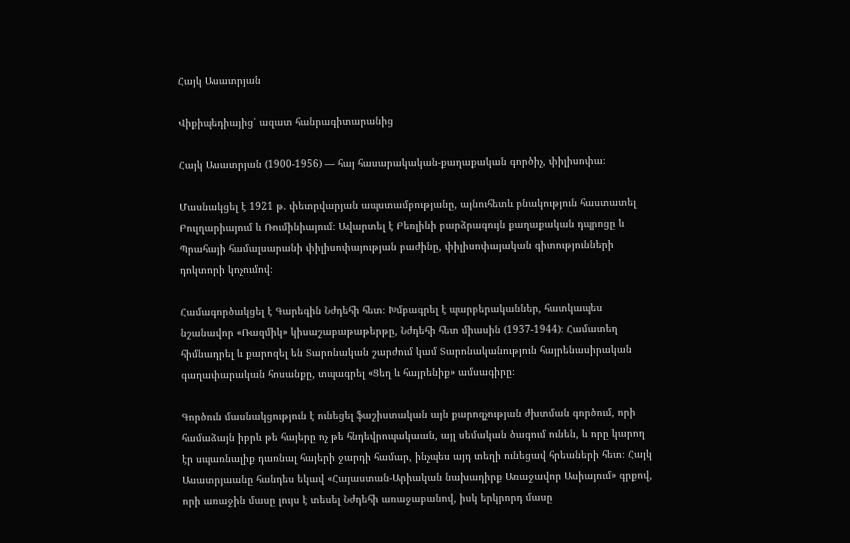Հայկ Ասատրյան

Վիքիպեդիայից՝ ազատ հանրագիտարանից

Հայկ Ասատրյան (1900-1956) ― հայ հասարակական-քաղաքական գործիչ, փիլիսոփա։

Մասնակցել է 1921 թ. փետրվարյան ապստամբությանը, այնուհետև բնակություն հաստատել Բուլղարիայում և Ռումինիայում։ Ավարտել է Բեռլինի բարձրագույն քաղաքական դպրոցը և Պրահայի համալսարանի փիլիսոփայության բաժինը, փիլիսոփայական գիտությունների դոկտորի կոչումով։

Համագործակցել է Գարեգին Նժդեհի հետ։ Խմբագրել է պարբերականներ, հատկապես նշանավոր «Ռազմիկ» կիսաշաբաթաթերթը, Նժդեհի հետ միասին (1937-1944)։ Համատեղ հիմնադրել և քարոզել են Տարոնական շարժում կամ Տարոնականություն հայրենասիրական գաղափարական հոսանքը, տպագրել «Ցեղ և հայրենիք» ամսագիրը։

Գործուն մասնակցություն է ունեցել ֆաշիստական այն քարոզչության ժխտման գործում, որի համաձայն իբրև թե հայերը ոչ թե հնդեվրոպակաան, այլ սեմական ծագում ունեն, և որը կարող էր սպառնալիք դառնալ հայերի ջարդի համար, ինչպես այդ տեղի ունեցավ հրեաների հետ։ Հայկ Ասատրյաանը հանդես եկավ «Հայաստան-Արիական նախադիրք Առաջավոր Ասիայում» գրքով, որի առաջին մասը լույս է տեսել Նժդեհի առաջաբանով, իսկ երկրորդ մասը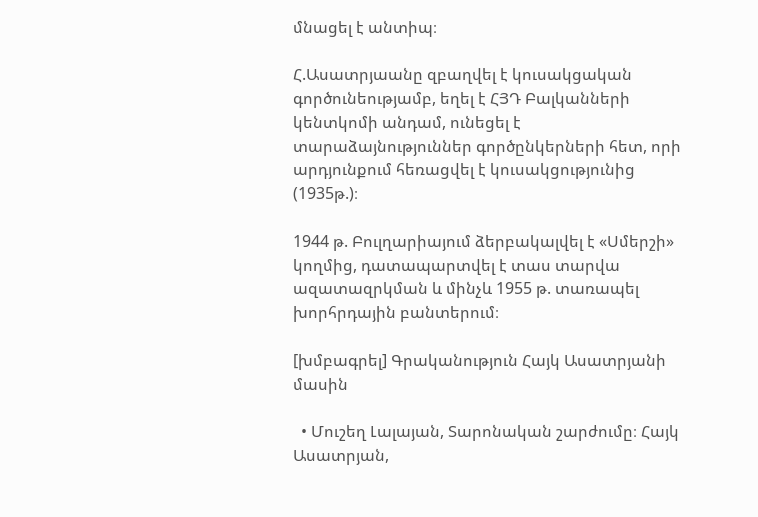մնացել է անտիպ։

Հ.Ասատրյաանը զբաղվել է կուսակցական գործունեությամբ, եղել է ՀՅԴ Բալկանների կենտկոմի անդամ, ունեցել է տարաձայնություններ գործընկերների հետ, որի արդյունքում հեռացվել է կուսակցությունից (1935թ.)։

1944 թ. Բուլղարիայում ձերբակալվել է «Սմերշի» կողմից, դատապարտվել է տաս տարվա ազատազրկման և մինչև 1955 թ. տառապել խորհրդային բանտերում։

[խմբագրել] Գրականություն Հայկ Ասատրյանի մասին

  • Մուշեղ Լալայան, Տարոնական շարժումը։ Հայկ Ասատրյան,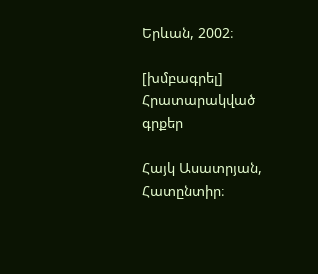Երևան, 2002։

[խմբագրել] Հրատարակված գրքեր

Հայկ Ասատրյան, Հատընտիր։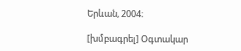Երևան, 2004։

[խմբագրել] Օգտակար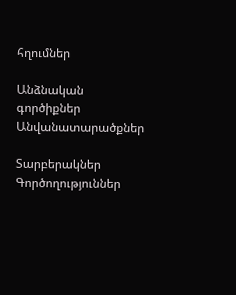հղումներ

Անձնական գործիքներ
Անվանատարածքներ

Տարբերակներ
Գործողություններ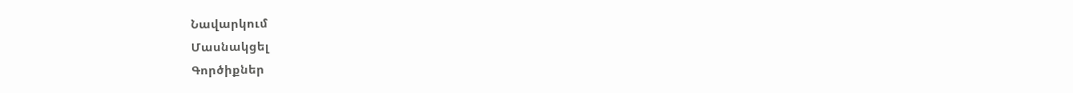Նավարկում
Մասնակցել
Գործիքներ